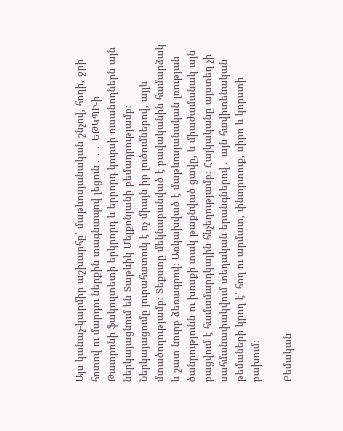Այս կանաչ-կարմիր աշխարհը՝ մաթևոսյանական շնչով, հողի, ջրի հոտով ու մարդու ներքին տագնապով լեցուն․․․ ԵԹԿՊԻ-ի Թատրոնի ֆակուլտետի երկրորդ և երրորդ կուրսի ուսանողներն այն ներկայացնում են Տաթևիկ Մելքոնյանի բեմադրությամբ։ Ներկայացումը յուրահատուկ է ոչ միայն իր լուծումներով, այլև մտածողությամբ։ Տեքստը մեկնաբանված է բավականին համարձակ և շատ նուրբ ձեռագրով։ Առկախված է մաթևոսյանական լռության ծանրությունն ու խոսքի տակ թաքնված ցավը, և միաժամանակ այն բացվում է համամարդկային հնչեղությամբ։ Հայկականը այստեղ չի սահմանափակվում տեղական երանգներով․ այն հավիտենական թեմաների կրող է՝ հող ու արմատ, փնտրտուք, սիրո և կորստի բախում։

Բեմական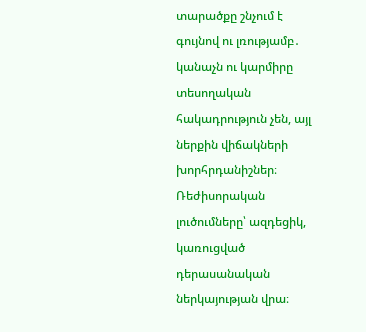տարածքը շնչում է գույնով ու լռությամբ․ կանաչն ու կարմիրը տեսողական հակադրություն չեն, այլ ներքին վիճակների խորհրդանիշներ։ Ռեժիսորական լուծումները՝ ազդեցիկ, կառուցված դերասանական ներկայության վրա։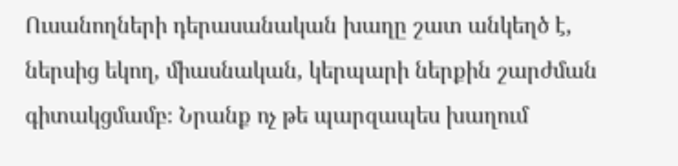Ուսանողների դերասանական խաղը շատ անկեղծ է, ներսից եկող, միասնական, կերպարի ներքին շարժման գիտակցմամբ։ Նրանք ոչ թե պարզապես խաղում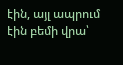էին, այլ ապրում էին բեմի վրա՝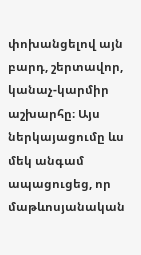փոխանցելով այն բարդ, շերտավոր, կանաչ-կարմիր աշխարհը։ Այս ներկայացումը ևս մեկ անգամ ապացուցեց, որ մաթևոսյանական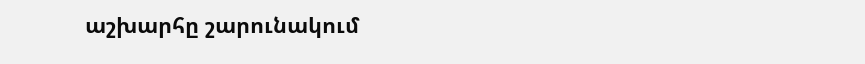աշխարհը շարունակում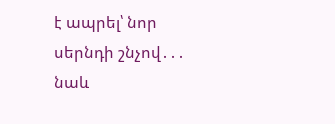է ապրել՝ նոր սերնդի շնչով․․․ նաև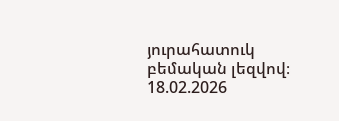յուրահատուկ բեմական լեզվով։
18.02.2026